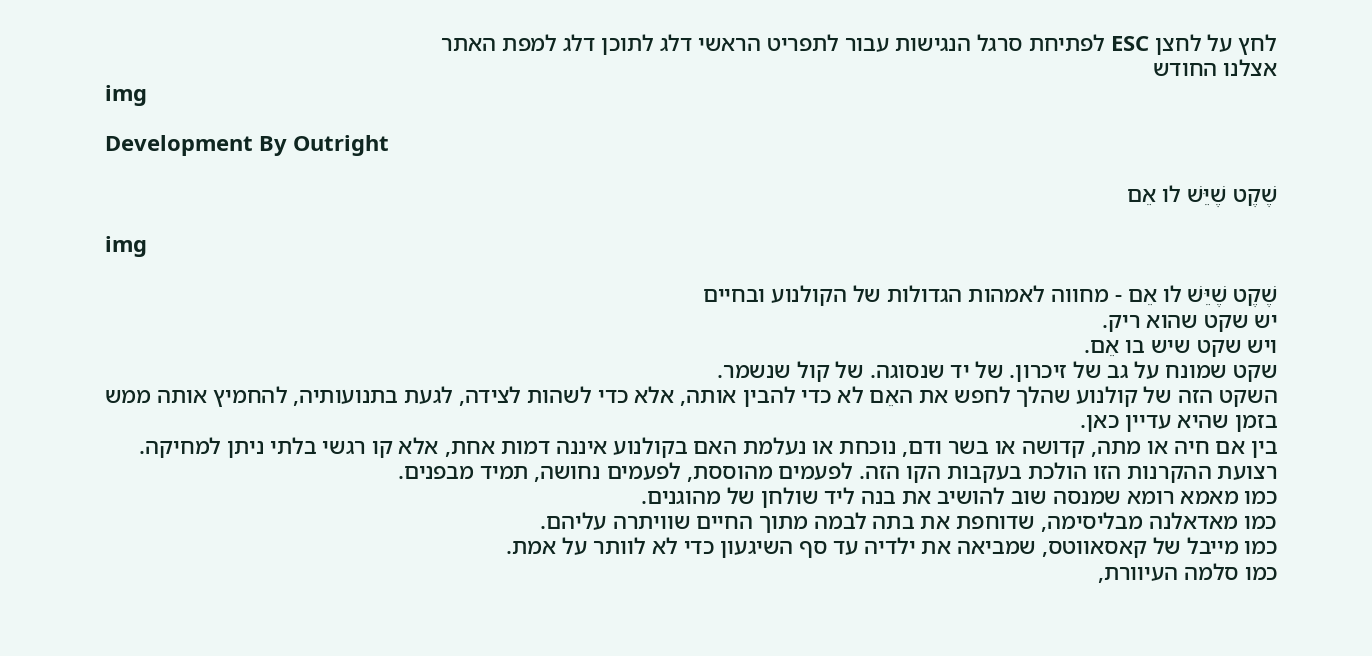לחץ על לחצן ESC לפתיחת סרגל הנגישות עבור לתפריט הראשי דלג לתוכן דלג למפת האתר
אצלנו החודש
img

Development By Outright

שֶׁקֶט שֶׁיֵּשׁ לו אֵם

img

שֶׁקֶט שֶׁיֵּשׁ לו אֵם - מחווה לאמהות הגדולות של הקולנוע ובחיים
יש שקט שהוא ריק.
ויש שקט שיש בו אֵם.
שקט שמונח על גב של זיכרון. של יד שנסוגה. של קול שנשמר.
השקט הזה של קולנוע שהלך לחפש את האֵם לא כדי להבין אותה, אלא כדי לשהות לצידה, לגעת בתנועותיה, להחמיץ אותה ממש בזמן שהיא עדיין כאן.
בין אם חיה או מתה, קדושה או בשר ודם, נוכחת או נעלמת האם בקולנוע איננה דמות אחת, אלא קו רגשי בלתי ניתן למחיקה.
רצועת ההקרנות הזו הולכת בעקבות הקו הזה. לפעמים מהוססת, לפעמים נחושה, תמיד מבפנים.
כמו מאמא רומא שמנסה שוב להושיב את בנה ליד שולחן של מהוגנים.
כמו מאדאלנה מבליסימה, שדוחפת את בתה לבמה מתוך החיים שוויתרה עליהם.
כמו מייבל של קאסאווטס, שמביאה את ילדיה עד סף השיגעון כדי לא לוותר על אמת.
כמו סלמה העיוורת,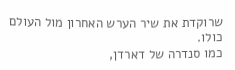שרוקדת את שיר הערש האחרון מול העולם כולו.
כמו סנדרה של דארדן,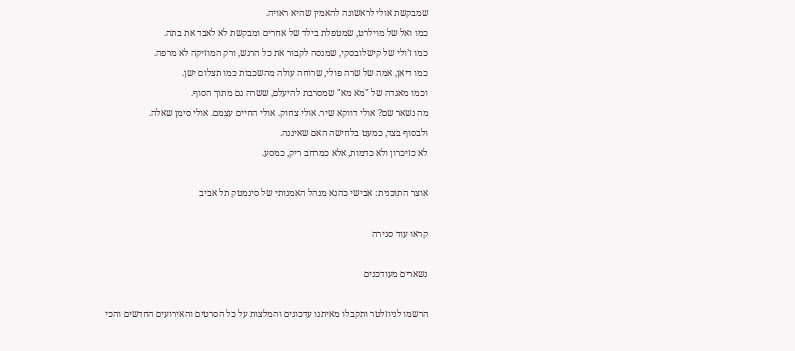שמבקשת אולי לראשונה להאמין שהיא ראויה.
כמו ואל של מוילרט, שמטפלת בילד של אחרים ומבקשת לא לאבד את בתה.
כמו ז’ולי של קישלובסקי, שמנסה לקבור את כל הרגש, ורק המוזיקה לא מרפה.
כמו דיאן, אמה של שרה פולי, שרוחה עולה מהשכבות כמו תצלום ישן.
וכמו מאגדה של "מא מא" שמסרבת להיעלם, ששרה גם מתוך הסוף.
מה נשאר שם? אולי דווקא שיר. אולי צחוק. אולי החיים עצמם. אולי סימן שאלה.
ולבסוף בצד, כמעט בלחישה האם שאיננה.
לא כזיכרון ולא כדמות, אלא כמרחב ריק, כמסע.

אוצר התוכנית: אבישי כהנא מנהל האמנותי של סינמטק תל אביב

קראו עוד סגירה

נשארים מעודכנים

הרשמו לניוזלטר ותקבלו מאיתנו עדכונים והמלצות על כל הסרטים והאירועים החדשים והכי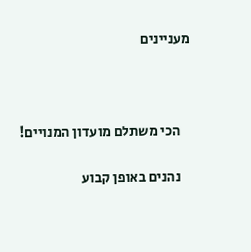מעניינים



    הכי משתלם מועדון המנויים!

    נהנים באופן קבוע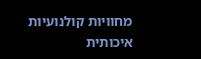מחוויות קולנועיות איכותית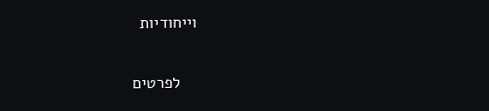וייחודיות

    לפרטים